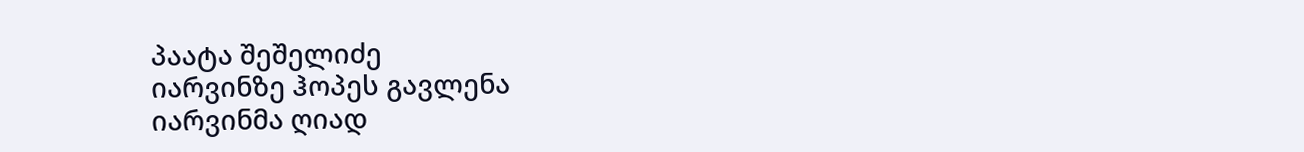პაატა შეშელიძე
იარვინზე ჰოპეს გავლენა
იარვინმა ღიად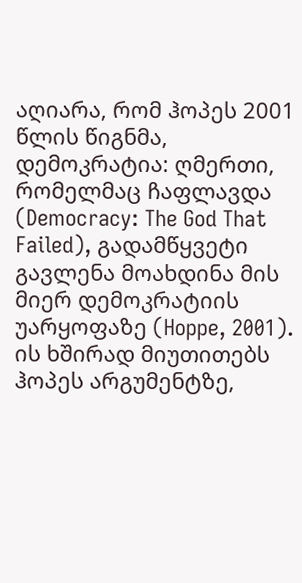აღიარა, რომ ჰოპეს 2001 წლის წიგნმა, დემოკრატია: ღმერთი, რომელმაც ჩაფლავდა (Democracy: The God That Failed), გადამწყვეტი გავლენა მოახდინა მის მიერ დემოკრატიის უარყოფაზე (Hoppe, 2001). ის ხშირად მიუთითებს ჰოპეს არგუმენტზე,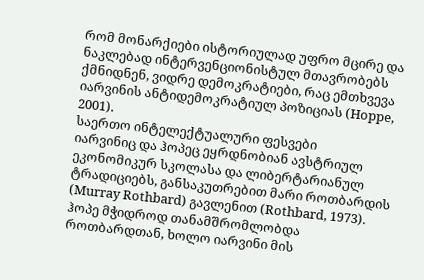რომ მონარქიები ისტორიულად უფრო მცირე და ნაკლებად ინტერვენციონისტულ მთავრობებს ქმნიდნენ, ვიდრე დემოკრატიები, რაც ემთხვევა იარვინის ანტიდემოკრატიულ პოზიციას (Hoppe, 2001).
საერთო ინტელექტუალური ფესვები
იარვინიც და ჰოპეც ეყრდნობიან ავსტრიულ ეკონომიკურ სკოლასა და ლიბერტარიანულ ტრადიციებს, განსაკუთრებით მარი როთბარდის (Murray Rothbard) გავლენით (Rothbard, 1973). ჰოპე მჭიდროდ თანამშრომლობდა როთბარდთან, ხოლო იარვინი მის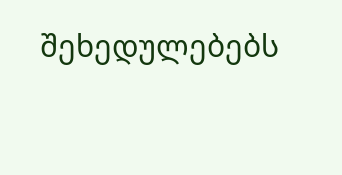შეხედულებებს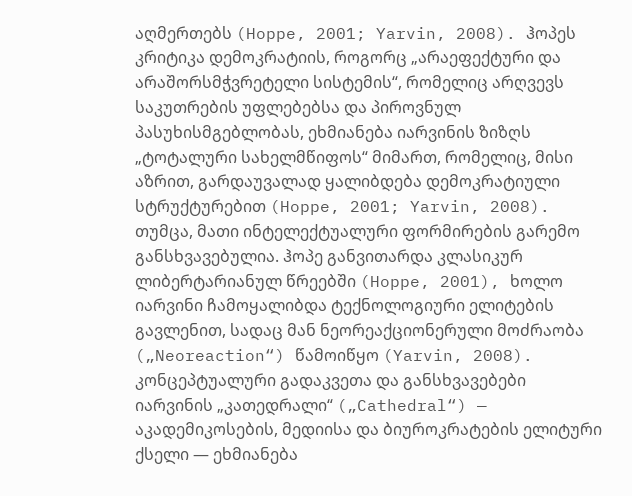აღმერთებს (Hoppe, 2001; Yarvin, 2008). ჰოპეს კრიტიკა დემოკრატიის, როგორც „არაეფექტური და არაშორსმჭვრეტელი სისტემის“, რომელიც არღვევს საკუთრების უფლებებსა და პიროვნულ პასუხისმგებლობას, ეხმიანება იარვინის ზიზღს „ტოტალური სახელმწიფოს“ მიმართ, რომელიც, მისი აზრით, გარდაუვალად ყალიბდება დემოკრატიული სტრუქტურებით (Hoppe, 2001; Yarvin, 2008).
თუმცა, მათი ინტელექტუალური ფორმირების გარემო განსხვავებულია. ჰოპე განვითარდა კლასიკურ ლიბერტარიანულ წრეებში (Hoppe, 2001), ხოლო იარვინი ჩამოყალიბდა ტექნოლოგიური ელიტების გავლენით, სადაც მან ნეორეაქციონერული მოძრაობა („Neoreaction“) წამოიწყო (Yarvin, 2008).
კონცეპტუალური გადაკვეთა და განსხვავებები
იარვინის „კათედრალი“ („Cathedral“) — აკადემიკოსების, მედიისა და ბიუროკრატების ელიტური ქსელი — ეხმიანება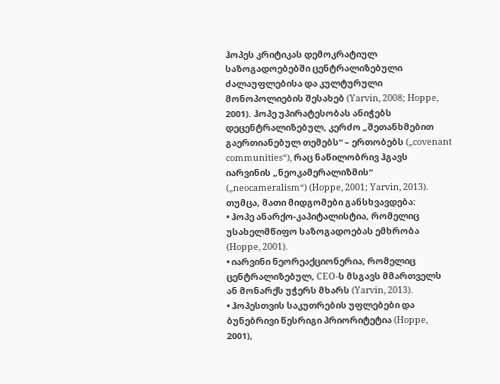ჰოპეს კრიტიკას დემოკრატიულ საზოგადოებებში ცენტრალიზებული ძალაუფლებისა და კულტურული მონოპოლიების შესახებ (Yarvin, 2008; Hoppe, 2001). ჰოპე უპირატესობას ანიჭებს დეცენტრალიზებულ, კერძო „შეთანხმებით გაერთიანებულ თემებს“ – ერთობებს („covenant communities“), რაც ნაწილობრივ ჰგავს იარვინის „ნეოკამერალიზმის“ („neocameralism“) (Hoppe, 2001; Yarvin, 2013).
თუმცა, მათი მიდგომები განსხვავდება:
• ჰოპე ანარქო-კაპიტალისტია, რომელიც უსახელმწიფო საზოგადოებას ემხრობა (Hoppe, 2001).
• იარვინი ნეორეაქციონერია, რომელიც ცენტრალიზებულ, CEO-ს მსგავს მმართველს ან მონარქს უჭერს მხარს (Yarvin, 2013).
• ჰოპესთვის საკუთრების უფლებები და ბუნებრივი წესრიგი პრიორიტეტია (Hoppe, 2001),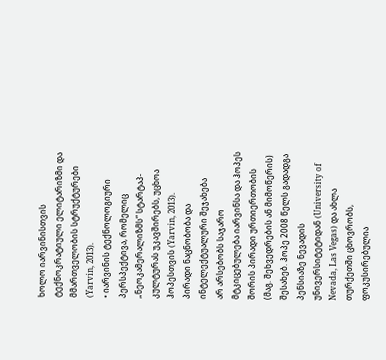ხოლო იარვინისთვის ტექნოკრატიული ელიტარიზმი და მმართველობის სტრუქტურები (Yarvin, 2013).
• იარვინის ტექნოლოგიური პერსპექტივა, რომელიც „ნეოკამერალიზმს“ სტარტაპ-კულტურას უკავშირებს, უცხოა ჰოპესთვის (Yarvin, 2013).
პირადი ნაცნობობა და ინტელექტუალური შეჯახება
არ არსებობს საჯარო მტკიცებულება იარვინსა და ჰოპეს შორის პირადი ურთიერთობის (მაგ. შეხვედრების ან მიმოწერის) შესახებ. ჰოპე 2008 წელს გადადგა პენსიაზე ნევადის უნივერსიტეტიდან (University of Nevada, Las Vegas) და ახლა თურქეთში ცხოვრობს, ფოკუსირებულია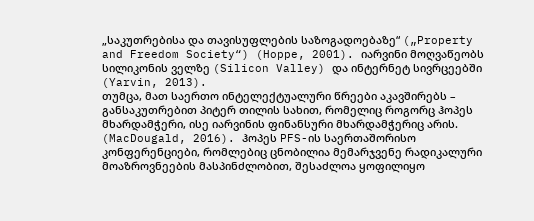„საკუთრებისა და თავისუფლების საზოგადოებაზე“ („Property and Freedom Society“) (Hoppe, 2001). იარვინი მოღვაწეობს სილიკონის ველზე (Silicon Valley) და ინტერნეტ სივრცეებში (Yarvin, 2013).
თუმცა, მათ საერთო ინტელექტუალური წრეები აკავშირებს – განსაკუთრებით პიტერ თილის სახით, რომელიც როგორც ჰოპეს მხარდამჭერი, ისე იარვინის ფინანსური მხარდამჭერიც არის. (MacDougald, 2016). ჰოპეს PFS-ის საერთაშორისო კონფერენციები, რომლებიც ცნობილია მემარჯვენე რადიკალური მოაზროვნეების მასპინძლობით, შესაძლოა ყოფილიყო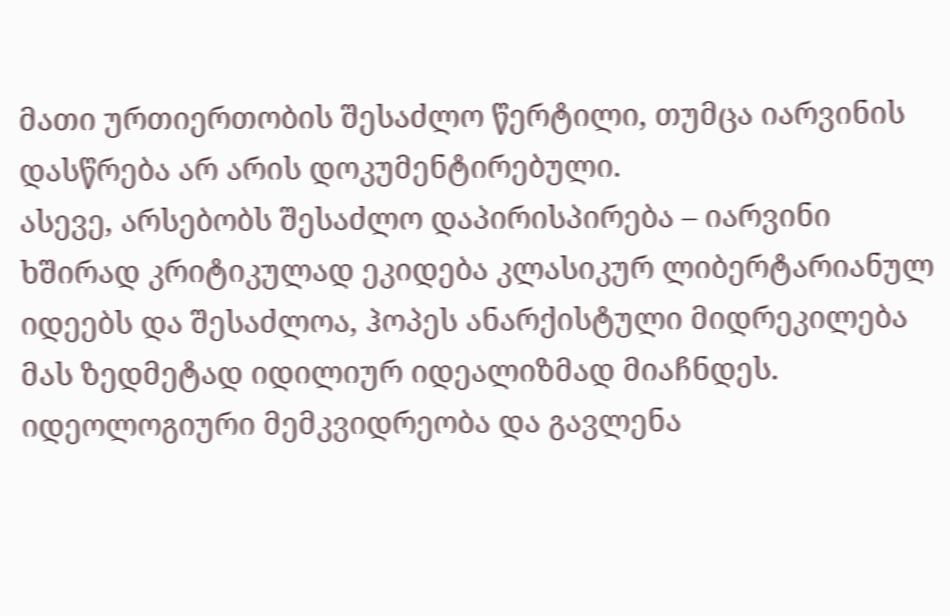მათი ურთიერთობის შესაძლო წერტილი, თუმცა იარვინის დასწრება არ არის დოკუმენტირებული.
ასევე, არსებობს შესაძლო დაპირისპირება – იარვინი ხშირად კრიტიკულად ეკიდება კლასიკურ ლიბერტარიანულ იდეებს და შესაძლოა, ჰოპეს ანარქისტული მიდრეკილება მას ზედმეტად იდილიურ იდეალიზმად მიაჩნდეს.
იდეოლოგიური მემკვიდრეობა და გავლენა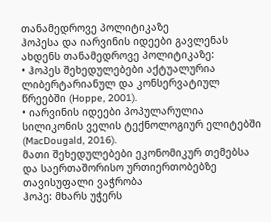თანამედროვე პოლიტიკაზე
ჰოპესა და იარვინის იდეები გავლენას ახდენს თანამედროვე პოლიტიკაზე:
• ჰოპეს შეხედულებები აქტუალურია ლიბერტარიანულ და კონსერვატიულ წრეებში (Hoppe, 2001).
• იარვინის იდეები პოპულარულია სილიკონის ველის ტექნოლოგიურ ელიტებში (MacDougald, 2016).
მათი შეხედულებები ეკონომიკურ თემებსა და საერთაშორისო ურთიერთობებზე
თავისუფალი ვაჭრობა
ჰოპე: მხარს უჭერს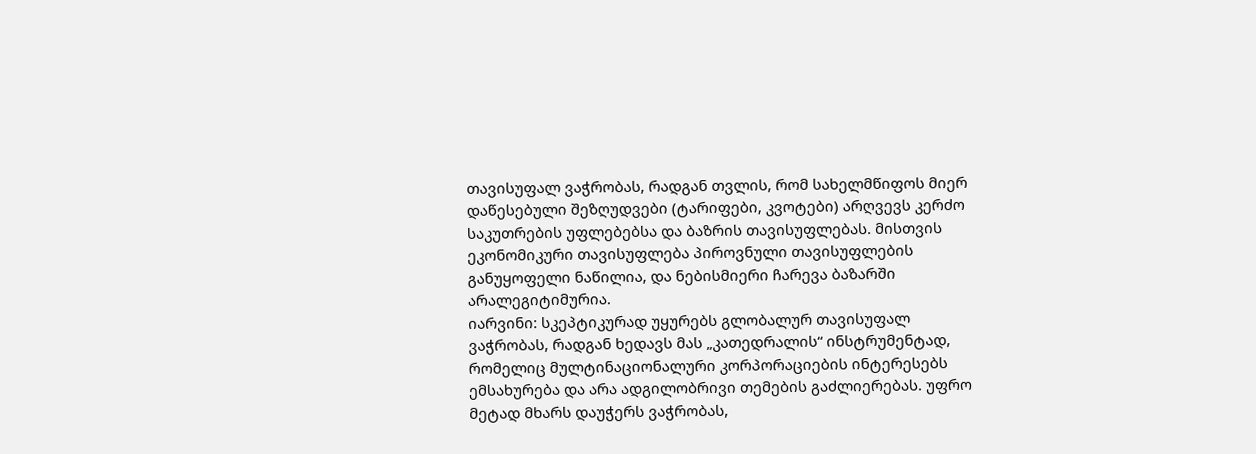თავისუფალ ვაჭრობას, რადგან თვლის, რომ სახელმწიფოს მიერ დაწესებული შეზღუდვები (ტარიფები, კვოტები) არღვევს კერძო საკუთრების უფლებებსა და ბაზრის თავისუფლებას. მისთვის ეკონომიკური თავისუფლება პიროვნული თავისუფლების განუყოფელი ნაწილია, და ნებისმიერი ჩარევა ბაზარში არალეგიტიმურია.
იარვინი: სკეპტიკურად უყურებს გლობალურ თავისუფალ ვაჭრობას, რადგან ხედავს მას „კათედრალის“ ინსტრუმენტად, რომელიც მულტინაციონალური კორპორაციების ინტერესებს ემსახურება და არა ადგილობრივი თემების გაძლიერებას. უფრო მეტად მხარს დაუჭერს ვაჭრობას,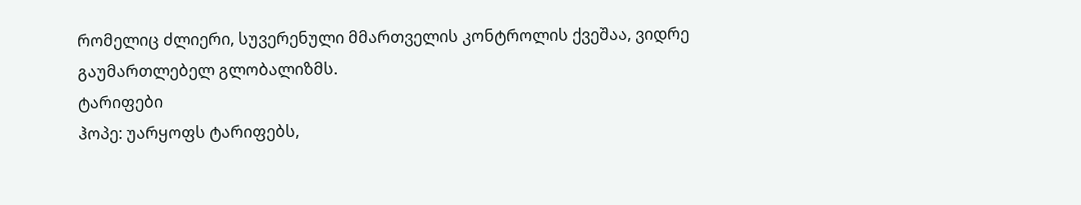რომელიც ძლიერი, სუვერენული მმართველის კონტროლის ქვეშაა, ვიდრე გაუმართლებელ გლობალიზმს.
ტარიფები
ჰოპე: უარყოფს ტარიფებს,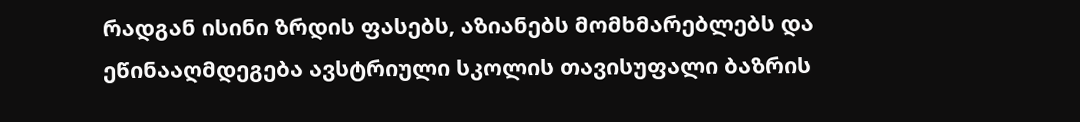რადგან ისინი ზრდის ფასებს, აზიანებს მომხმარებლებს და ეწინააღმდეგება ავსტრიული სკოლის თავისუფალი ბაზრის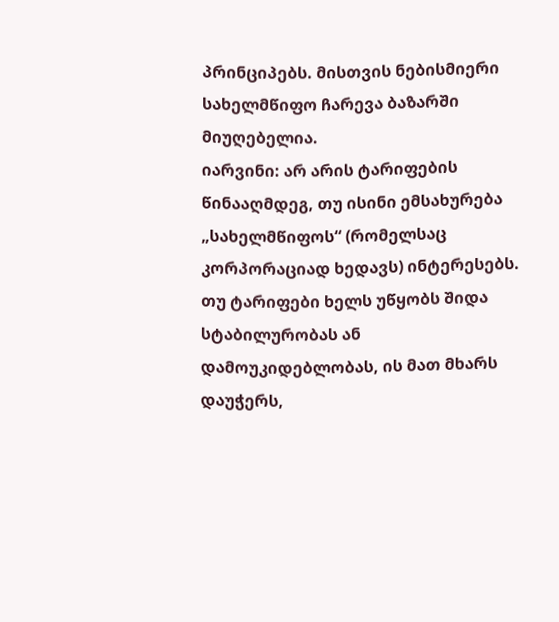პრინციპებს. მისთვის ნებისმიერი სახელმწიფო ჩარევა ბაზარში მიუღებელია.
იარვინი: არ არის ტარიფების წინააღმდეგ, თუ ისინი ემსახურება „სახელმწიფოს“ (რომელსაც კორპორაციად ხედავს) ინტერესებს. თუ ტარიფები ხელს უწყობს შიდა სტაბილურობას ან დამოუკიდებლობას, ის მათ მხარს დაუჭერს,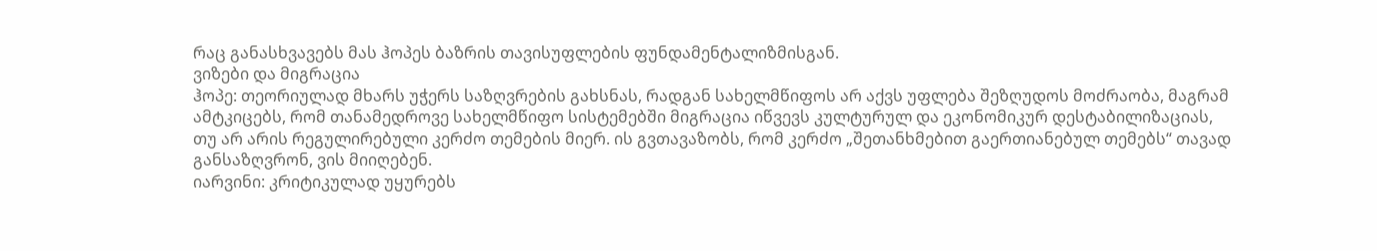რაც განასხვავებს მას ჰოპეს ბაზრის თავისუფლების ფუნდამენტალიზმისგან.
ვიზები და მიგრაცია
ჰოპე: თეორიულად მხარს უჭერს საზღვრების გახსნას, რადგან სახელმწიფოს არ აქვს უფლება შეზღუდოს მოძრაობა, მაგრამ ამტკიცებს, რომ თანამედროვე სახელმწიფო სისტემებში მიგრაცია იწვევს კულტურულ და ეკონომიკურ დესტაბილიზაციას, თუ არ არის რეგულირებული კერძო თემების მიერ. ის გვთავაზობს, რომ კერძო „შეთანხმებით გაერთიანებულ თემებს“ თავად განსაზღვრონ, ვის მიიღებენ.
იარვინი: კრიტიკულად უყურებს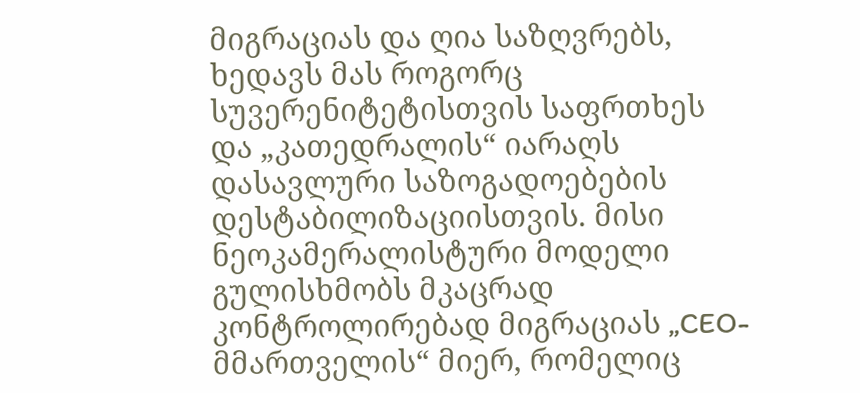მიგრაციას და ღია საზღვრებს, ხედავს მას როგორც სუვერენიტეტისთვის საფრთხეს და „კათედრალის“ იარაღს დასავლური საზოგადოებების დესტაბილიზაციისთვის. მისი ნეოკამერალისტური მოდელი გულისხმობს მკაცრად კონტროლირებად მიგრაციას „CEO-მმართველის“ მიერ, რომელიც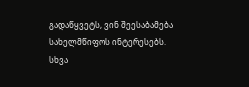გადაწყვეტს, ვინ შეესაბამება სახელმწიფოს ინტერესებს.
სხვა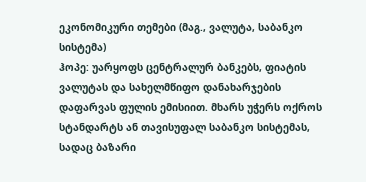ეკონომიკური თემები (მაგ., ვალუტა, საბანკო სისტემა)
ჰოპე: უარყოფს ცენტრალურ ბანკებს, ფიატის ვალუტას და სახელმწიფო დანახარჯების დაფარვას ფულის ემისიით. მხარს უჭერს ოქროს სტანდარტს ან თავისუფალ საბანკო სისტემას, სადაც ბაზარი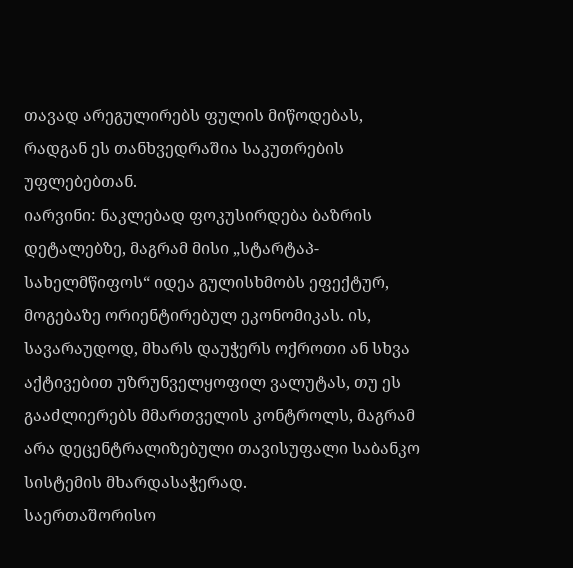თავად არეგულირებს ფულის მიწოდებას, რადგან ეს თანხვედრაშია საკუთრების უფლებებთან.
იარვინი: ნაკლებად ფოკუსირდება ბაზრის დეტალებზე, მაგრამ მისი „სტარტაპ-სახელმწიფოს“ იდეა გულისხმობს ეფექტურ, მოგებაზე ორიენტირებულ ეკონომიკას. ის, სავარაუდოდ, მხარს დაუჭერს ოქროთი ან სხვა აქტივებით უზრუნველყოფილ ვალუტას, თუ ეს გააძლიერებს მმართველის კონტროლს, მაგრამ არა დეცენტრალიზებული თავისუფალი საბანკო სისტემის მხარდასაჭერად.
საერთაშორისო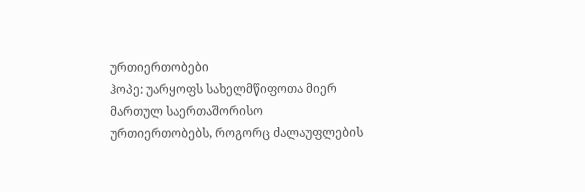ურთიერთობები
ჰოპე: უარყოფს სახელმწიფოთა მიერ მართულ საერთაშორისო ურთიერთობებს, როგორც ძალაუფლების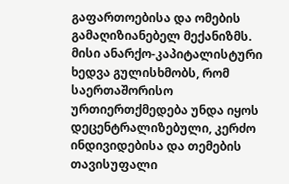გაფართოებისა და ომების გამაღიზიანებელ მექანიზმს. მისი ანარქო-კაპიტალისტური ხედვა გულისხმობს, რომ საერთაშორისო ურთიერთქმედება უნდა იყოს დეცენტრალიზებული, კერძო ინდივიდებისა და თემების თავისუფალი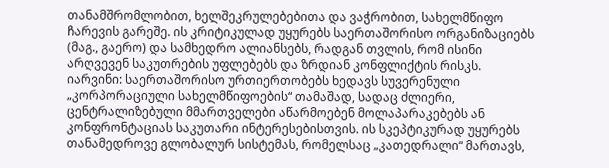თანამშრომლობით, ხელშეკრულებებითა და ვაჭრობით, სახელმწიფო ჩარევის გარეშე. ის კრიტიკულად უყურებს საერთაშორისო ორგანიზაციებს (მაგ., გაერო) და სამხედრო ალიანსებს, რადგან თვლის, რომ ისინი არღვევენ საკუთრების უფლებებს და ზრდიან კონფლიქტის რისკს.
იარვინი: საერთაშორისო ურთიერთობებს ხედავს სუვერენული „კორპორაციული სახელმწიფოების“ თამაშად, სადაც ძლიერი, ცენტრალიზებული მმართველები აწარმოებენ მოლაპარაკებებს ან კონფრონტაციას საკუთარი ინტერესებისთვის. ის სკეპტიკურად უყურებს თანამედროვე გლობალურ სისტემას, რომელსაც „კათედრალი“ მართავს,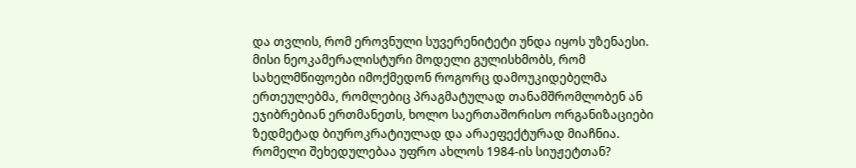და თვლის, რომ ეროვნული სუვერენიტეტი უნდა იყოს უზენაესი. მისი ნეოკამერალისტური მოდელი გულისხმობს, რომ სახელმწიფოები იმოქმედონ როგორც დამოუკიდებელმა ერთეულებმა, რომლებიც პრაგმატულად თანამშრომლობენ ან ეჯიბრებიან ერთმანეთს, ხოლო საერთაშორისო ორგანიზაციები ზედმეტად ბიუროკრატიულად და არაეფექტურად მიაჩნია.
რომელი შეხედულებაა უფრო ახლოს 1984-ის სიუჟეტთან?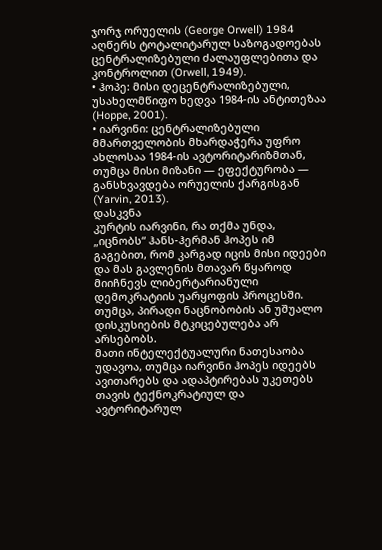ჯორჯ ორუელის (George Orwell) 1984 აღწერს ტოტალიტარულ საზოგადოებას ცენტრალიზებული ძალაუფლებითა და კონტროლით (Orwell, 1949).
• ჰოპე: მისი დეცენტრალიზებული, უსახელმწიფო ხედვა 1984-ის ანტითეზაა (Hoppe, 2001).
• იარვინი: ცენტრალიზებული მმართველობის მხარდაჭერა უფრო ახლოსაა 1984-ის ავტორიტარიზმთან, თუმცა მისი მიზანი — ეფექტურობა — განსხვავდება ორუელის ქარგისგან (Yarvin, 2013).
დასკვნა
კურტის იარვინი, რა თქმა უნდა, „იცნობს“ ჰანს-ჰერმან ჰოპეს იმ გაგებით, რომ კარგად იცის მისი იდეები და მას გავლენის მთავარ წყაროდ მიიჩნევს ლიბერტარიანული დემოკრატიის უარყოფის პროცესში. თუმცა, პირადი ნაცნობობის ან უშუალო დისკუსიების მტკიცებულება არ არსებობს.
მათი ინტელექტუალური ნათესაობა უდავოა, თუმცა იარვინი ჰოპეს იდეებს ავითარებს და ადაპტირებას უკეთებს თავის ტექნოკრატიულ და ავტორიტარულ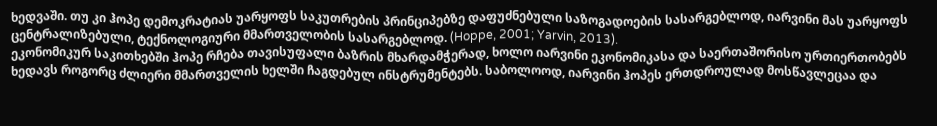ხედვაში. თუ კი ჰოპე დემოკრატიას უარყოფს საკუთრების პრინციპებზე დაფუძნებული საზოგადოების სასარგებლოდ, იარვინი მას უარყოფს ცენტრალიზებული, ტექნოლოგიური მმართველობის სასარგებლოდ. (Hoppe, 2001; Yarvin, 2013).
ეკონომიკურ საკითხებში ჰოპე რჩება თავისუფალი ბაზრის მხარდამჭერად, ხოლო იარვინი ეკონომიკასა და საერთაშორისო ურთიერთობებს ხედავს როგორც ძლიერი მმართველის ხელში ჩაგდებულ ინსტრუმენტებს. საბოლოოდ, იარვინი ჰოპეს ერთდროულად მოსწავლეცაა და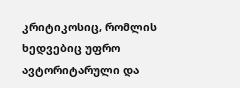კრიტიკოსიც, რომლის ხედვებიც უფრო ავტორიტარული და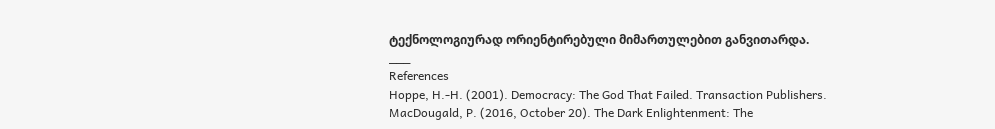ტექნოლოგიურად ორიენტირებული მიმართულებით განვითარდა.
___
References
Hoppe, H.-H. (2001). Democracy: The God That Failed. Transaction Publishers.
MacDougald, P. (2016, October 20). The Dark Enlightenment: The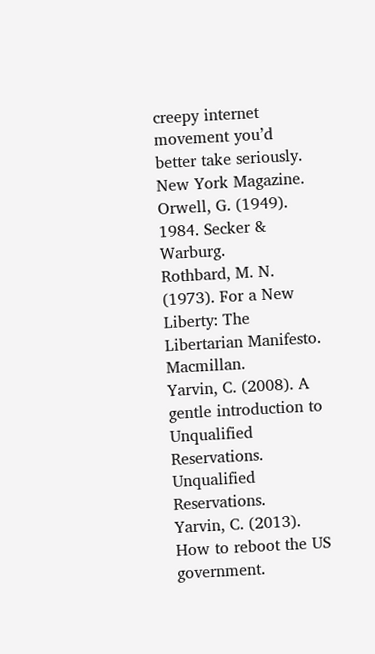creepy internet movement you’d better take seriously. New York Magazine.
Orwell, G. (1949). 1984. Secker & Warburg.
Rothbard, M. N. (1973). For a New Liberty: The Libertarian Manifesto. Macmillan.
Yarvin, C. (2008). A gentle introduction to Unqualified Reservations. Unqualified Reservations.
Yarvin, C. (2013). How to reboot the US government.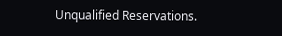Unqualified Reservations.